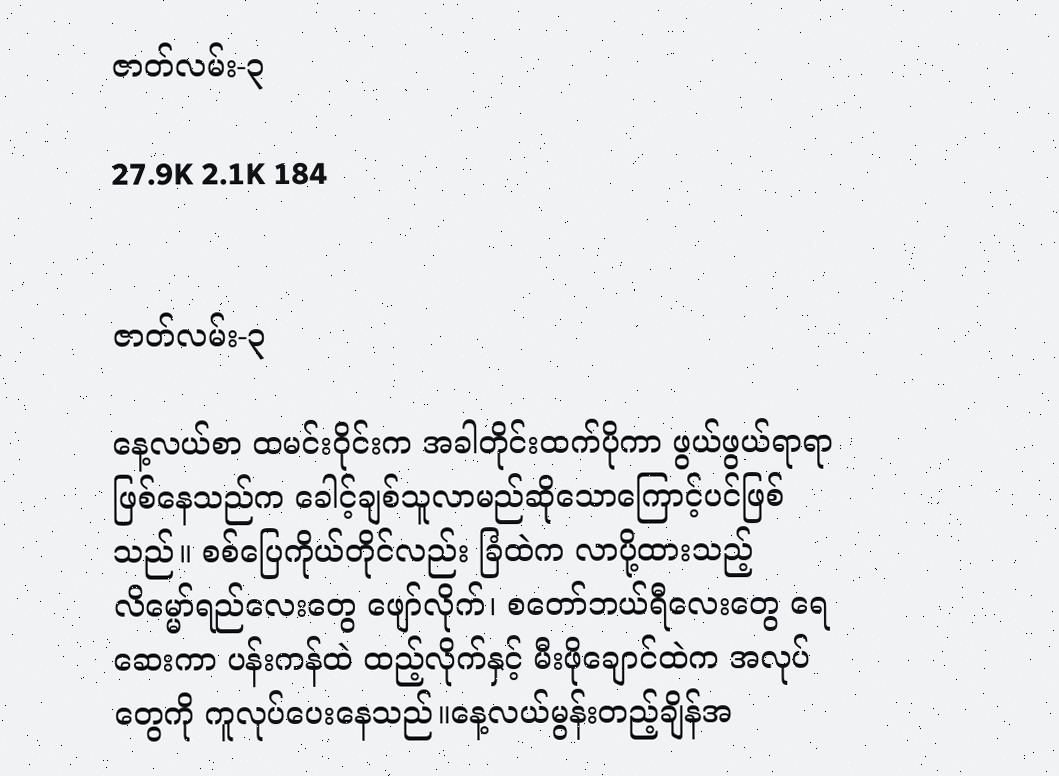ဇာတ်လမ်း-၃

27.9K 2.1K 184


ဇာတ်လမ်း-၃

နေ့လယ်စာ ထမင်းဝိုင်းက အခါတိုင်းထက်ပိုကာ ဖွယ်ဖွယ်ရာရာဖြစ်နေသည်က ခေါင့်ချစ်သူလာမည်ဆိုသောကြောင့်ပင်ဖြစ်သည်။ စစ်ပြေကိုယ်တိုင်လည်း ခြံထဲက လာပို့ထားသည့် လိမ္မော်ရည်လေးတွေ ဖျော်လိုက်၊ စတော်ဘယ်ရီလေးတွေ ရေဆေးကာ ပန်းကန်ထဲ ထည့်လိုက်နှင့် မီးဖိုချောင်ထဲက အလုပ်တွေကို ကူလုပ်ပေးနေသည်။နေ့လယ်မွန်းတည့်ချိန်အ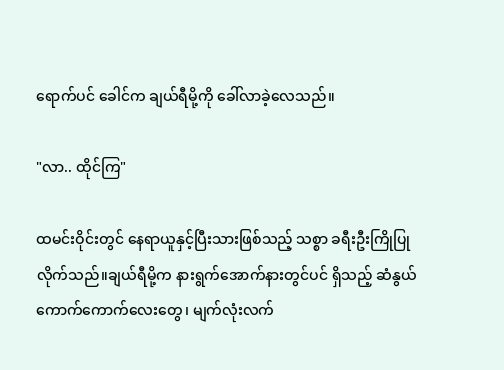ရောက်ပင် ခေါင်က ချယ်ရီမို့ကို ခေါ်လာခဲ့လေသည်။

"လာ.. ထိုင်ကြ"

ထမင်းဝိုင်းတွင် နေရာယူနှင့်ပြီးသားဖြစ်သည့် သစ္စာ ခရီးဦးကြိုပြုလိုက်သည်။ချယ်ရီမို့က နားရွက်အောက်နားတွင်ပင် ရှိသည့် ဆံနွယ်ကောက်ကောက်လေးတွေ၊ မျက်လုံးလက်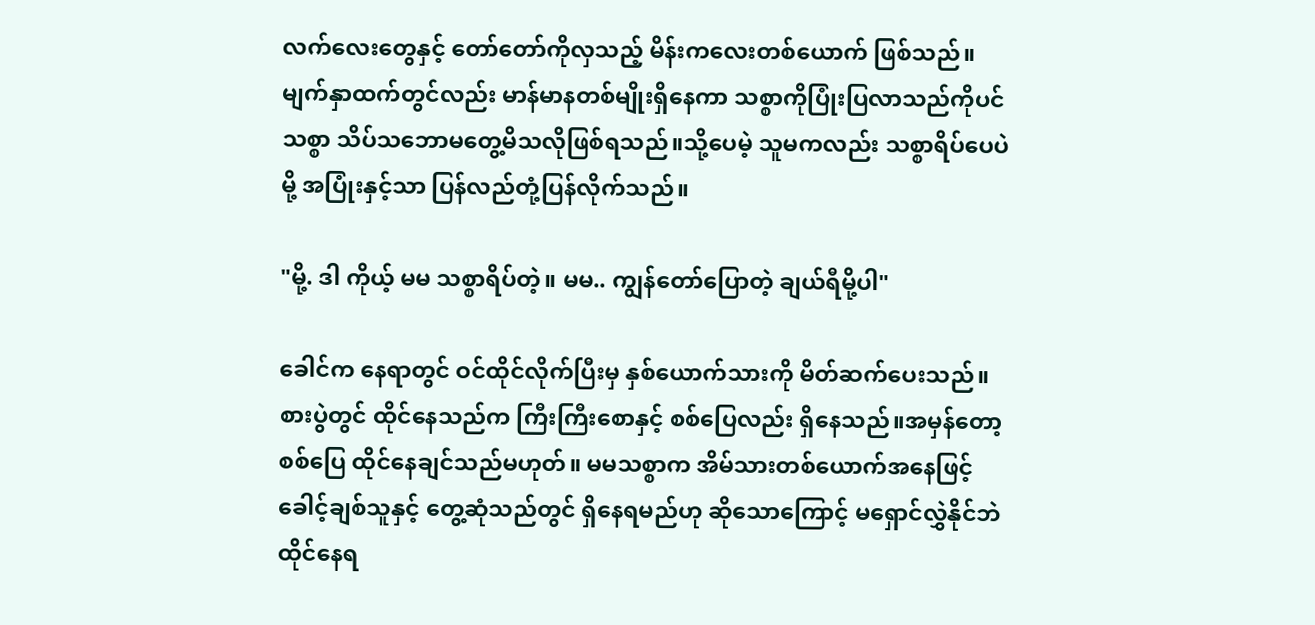လက်လေးတွေနှင့် တော်တော်ကိုလှသည့် မိန်းကလေးတစ်ယောက် ဖြစ်သည်။ မျက်နှာထက်တွင်လည်း မာန်မာနတစ်မျိုးရှိနေကာ သစ္စာကိုပြုံးပြလာသည်ကိုပင် သစ္စာ သိပ်သဘောမတွေ့မိသလိုဖြစ်ရသည်။သို့ပေမဲ့ သူမကလည်း သစ္စာရိပ်ပေပဲမို့ အပြုံးနှင့်သာ ပြန်လည်တုံ့ပြန်လိုက်သည်။

"မို့. ဒါ ကိုယ့် မမ သစ္စာရိပ်တဲ့။ မမ.. ကျွန်တော်ပြောတဲ့ ချယ်ရီမို့ပါ"

ခေါင်က နေရာတွင် ဝင်ထိုင်လိုက်ပြီးမှ နှစ်ယောက်သားကို မိတ်ဆက်ပေးသည်။ စားပွဲတွင် ထိုင်နေသည်က ကြီးကြီးစောနှင့် စစ်ပြေလည်း ရှိနေသည်။အမှန်တော့ စစ်ပြေ ထိုင်နေချင်သည်မဟုတ်။ မမသစ္စာက အိမ်သားတစ်ယောက်အနေဖြင့် ခေါင့်ချစ်သူနှင့် တွေ့ဆုံသည်တွင် ရှိနေရမည်ဟု ဆိုသောကြောင့် မရှောင်လွှဲနိုင်ဘဲ ထိုင်နေရ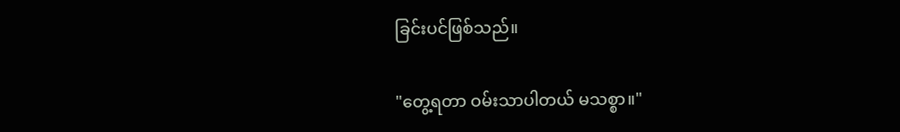ခြင်းပင်ဖြစ်သည်။

"တွေ့ရတာ ဝမ်းသာပါတယ် မသစ္စာ။"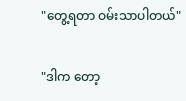"တွေ့ရတာ ဝမ်းသာပါတယ်"

"ဒါက တော့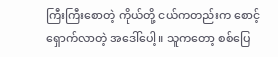ကြီးကြီးစောတဲ့ ကိုယ်တို့ ငယ်ကတည်းက စောင့်ရှောက်လာတဲ့ အဒေါ်ပေါ့။ သူကတော့ စစ်ပြေ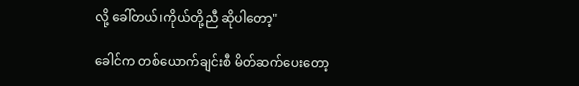လို့ ခေါ်တယ်၊ကိုယ်တို့ညီ ဆိုပါတော့"

ခေါင်က တစ်ယောက်ချင်းစီ မိတ်ဆက်ပေးတော့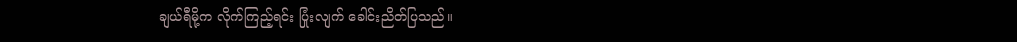ချယ်ရီမို့က လိုက်ကြည့်ရင်း ပြုံးလျက် ခေါင်းညိတ်ပြသည်။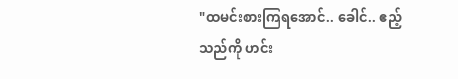"ထမင်းစားကြရအောင်.. ခေါင်.. ဧည့်သည်ကို ဟင်း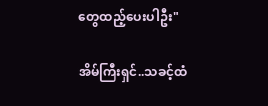တွေထည့်ပေးပါဦး"

အိမ်ကြီးရှင်..သခင့်ထံ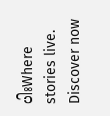ပါးWhere stories live. Discover now